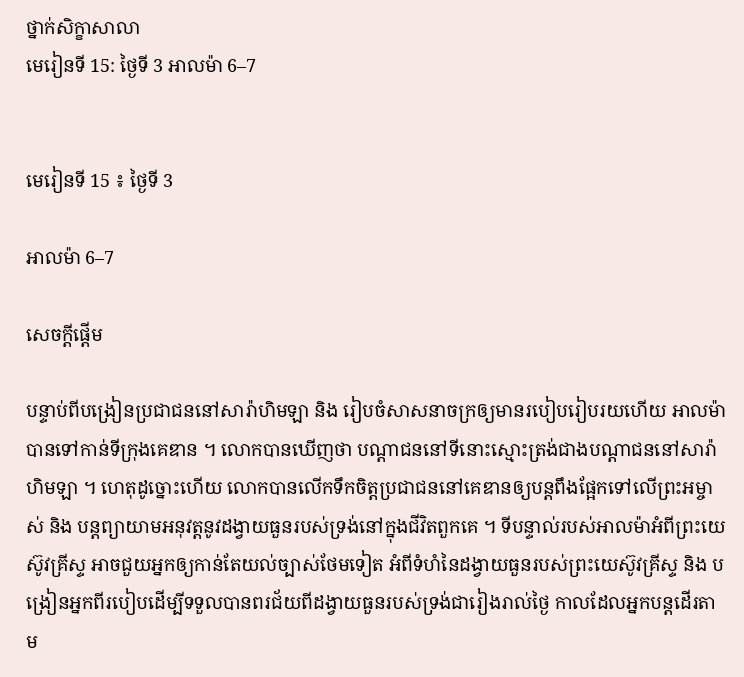ថ្នាក់សិក្ខាសាលា
មេរៀនទី 15: ថ្ងៃទី 3 អាលម៉ា 6–7


មេរៀនទី 15 ៖ ថ្ងៃទី 3

អាលម៉ា 6–7

សេចក្តីផ្ដើម

បន្ទាប់ពីបង្រៀនប្រជាជននៅសារ៉ាហិមឡា និង រៀបចំសាសនាចក្រឲ្យមានរបៀបរៀបរយហើយ អាលម៉ាបានទៅកាន់ទីក្រុងគេឌាន ។ លោកបានឃើញថា បណ្ដាជននៅទីនោះស្មោះត្រង់ជាងបណ្ដាជននៅសារ៉ាហិមឡា ។ ហេតុដូច្នោះហើយ លោកបានលើកទឹកចិត្តប្រជាជននៅគេឌានឲ្យបន្តពឹងផ្អែកទៅលើព្រះអម្ចាស់ និង បន្តព្យាយាមអនុវត្តនូវដង្វាយធួនរបស់ទ្រង់នៅក្នុងជីវិតពួកគេ ។ ទីបន្ទាល់របស់អាលម៉ាអំពីព្រះយេស៊ូវគ្រីស្ទ អាចជួយអ្នកឲ្យកាន់តែយល់ច្បាស់ថែមទៀត អំពីទំហំនៃដង្វាយធួនរបស់ព្រះយេស៊ូវគ្រីស្ទ និង បង្រៀនអ្នកពីរបៀបដើម្បីទទួលបានពរជ័យពីដង្វាយធួនរបស់ទ្រង់ជារៀងរាល់ថ្ងៃ កាលដែលអ្នកបន្តដើរតាម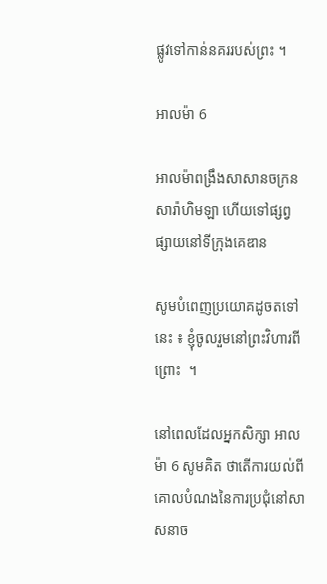ផ្លូវទៅកាន់នគររបស់ព្រះ ។

អាលម៉ា 6

អាលម៉ាពង្រឹងសាសានចក្រនសារ៉ាហិមឡា ហើយទៅផ្សព្វផ្សាយនៅទីក្រុងគេឌាន

សូមបំពេញប្រយោគដូចតទៅនេះ ៖ ខ្ញុំចូលរួមនៅព្រះវិហារពីព្រោះ  ។

នៅពេលដែលអ្នកសិក្សា អាលម៉ា 6 សូមគិត ថាតើការយល់ពីគោលបំណងនៃការប្រជុំនៅសាសនាច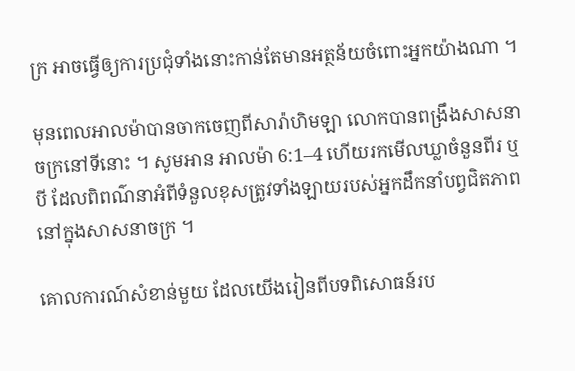ក្រ អាចធ្វើឲ្យការប្រជុំទាំងនោះកាន់តែមានអត្ថន័យចំពោះអ្នកយ៉ាងណា ។

មុនពេលអាលម៉ាបានចាកចេញពីសារ៉ាហិមឡា លោកបានពង្រឹងសាសនាចក្រនៅទីនោះ ។ សូមអាន អាលម៉ា 6:1–4 ហើយរកមើលឃ្លាចំនួនពីរ ឬ បី ដែលពិពណ៌នាអំពីទំនួលខុសត្រូវទាំងឡាយរបស់អ្នកដឹកនាំបព្វជិតភាពនៅក្នុងសាសនាចក្រ ។

គោលការណ៍សំខាន់មួយ ដែលយើងរៀនពីបទពិសោធន៍រប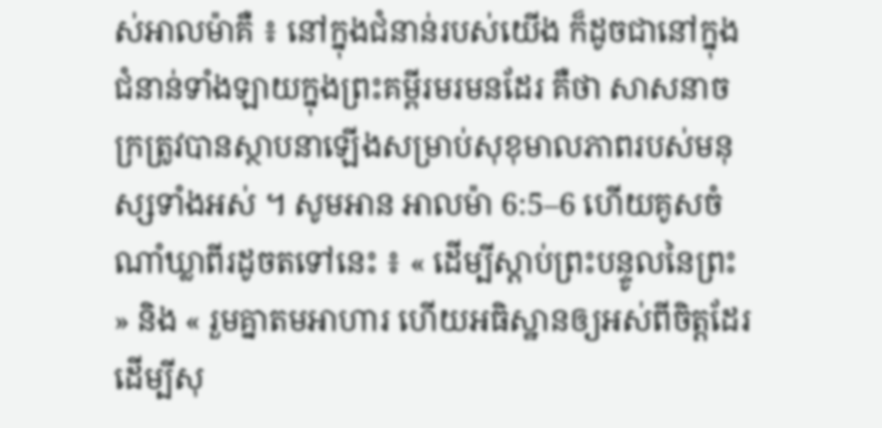ស់អាលម៉ាគឺ ៖ នៅក្នុងជំនាន់របស់យើង ក៏ដូចជានៅក្នុងជំនាន់ទាំងឡាយក្នុងព្រះគម្ពីរមរមនដែរ គឺថា សាសនាចក្រត្រូវបានស្ថាបនាឡើងសម្រាប់សុខុមាលភាពរបស់មនុស្សទាំងអស់ ។ សូមអាន អាលម៉ា 6:5–6 ហើយគូសចំណាំឃ្លាពីរដូចតទៅនេះ ៖ « ដើម្បីស្ដាប់ព្រះបន្ទូលនៃព្រះ » និង « រួមគ្នាតមអាហារ ហើយអធិស្ឋានឲ្យអស់ពីចិត្តដែរ ដើម្បីសុ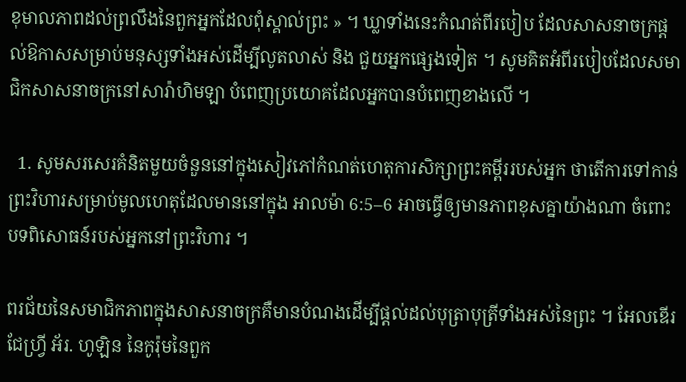ខុមាលភាពដល់ព្រលឹងនៃពួកអ្នកដែលពុំស្គាល់ព្រះ » ។ ឃ្លាទាំងនេះកំណត់ពីរបៀប ដែលសាសនាចក្រផ្ដល់ឱកាសសម្រាប់មនុស្សទាំងអស់ដើម្បីលូតលាស់ និង ជួយអ្នកផ្សេងទៀត ។ សូមគិតអំពីរបៀបដែលសមាជិកសាសនាចក្រនៅសារ៉ាហិមឡា បំពេញប្រយោគដែលអ្នកបានបំពេញខាងលើ ។

  1. សូមសរសេរគំនិតមួយចំនួននៅក្នុងសៀវភៅកំណត់ហេតុការសិក្សាព្រះគម្ពីររបស់អ្នក ថាតើការទៅកាន់ព្រះវិហារសម្រាប់មូលហេតុដែលមាននៅក្នុង អាលម៉ា 6:5–6 អាចធ្វើឲ្យមានភាពខុសគ្នាយ៉ាងណា ចំពោះបទពិសោធន៍របស់អ្នកនៅព្រះវិហារ ។

ពរជ័យនៃសមាជិកភាពក្នុងសាសនាចក្រគឺមានបំណងដើម្បីផ្ដល់ដល់បុត្រាបុត្រីទាំងអស់នៃព្រះ ។ អែលឌើរ ជែហ្វ្រី អ័រ. ហូឡិន នៃកូរ៉ុមនៃពួក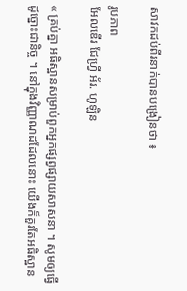សាវកដប់ពីរនាក់បានបង្រៀនថា ៖

រូបភាព
អែលឌើរ ជែហ្វ្រី អ័រ. ហូឡិន

« គ្រប់គ្នា អធិស្ឋានសម្រាប់ពួកអ្នកផ្សព្វផ្សាយសាសនា ។ សូមឲ្យធ្វើដូច្នោះជានិច្ច ។ នៅក្នុងវិញ្ញាណដដែលនោះ យើងក៏គួរតែអធិស្ឋាន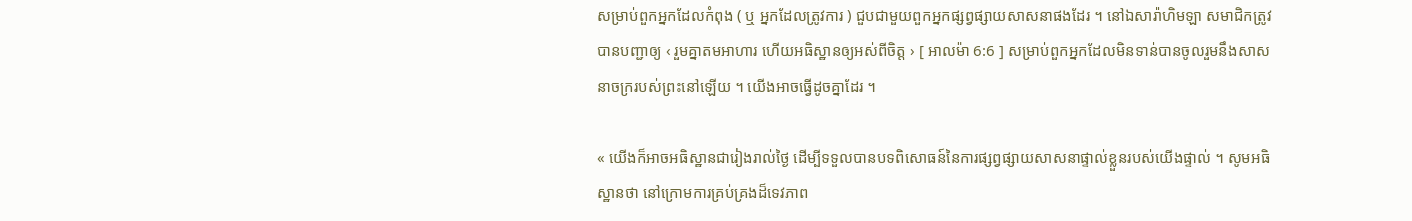សម្រាប់ពួកអ្នកដែលកំពុង ( ឬ អ្នកដែលត្រូវការ ) ជួបជាមួយពួកអ្នកផ្សព្វផ្សាយសាសនាផងដែរ ។ នៅឯសារ៉ាហិមឡា សមាជិកត្រូវបានបញ្ជាឲ្យ ‹ រួមគ្នាតមអាហារ ហើយអធិស្ឋានឲ្យអស់ពីចិត្ត › [ អាលម៉ា 6:6 ] សម្រាប់ពួកអ្នកដែលមិនទាន់បានចូលរួមនឹងសាសនាចក្ររបស់ព្រះនៅឡើយ ។ យើងអាចធ្វើដូចគ្នាដែរ ។

« យើងក៏អាចអធិស្ឋានជារៀងរាល់ថ្ងៃ ដើម្បីទទួលបានបទពិសោធន៍នៃការផ្សព្វផ្សាយសាសនាផ្ទាល់ខ្លួនរបស់យើងផ្ទាល់ ។ សូមអធិស្ឋានថា នៅក្រោមការគ្រប់គ្រងដ៏ទេវភាព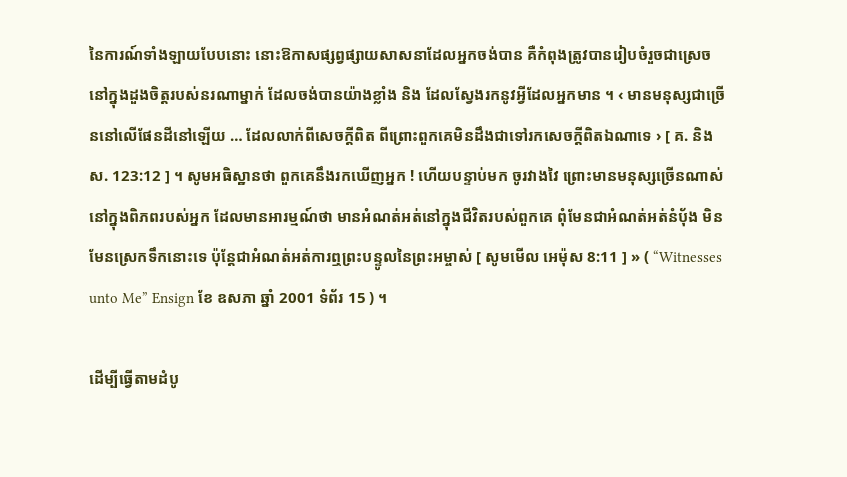នៃការណ៍ទាំងឡាយបែបនោះ នោះឱកាសផ្សព្វផ្សាយសាសនាដែលអ្នកចង់បាន គឺកំពុងត្រូវបានរៀបចំរួចជាស្រេចនៅក្នុងដួងចិត្តរបស់នរណាម្នាក់ ដែលចង់បានយ៉ាងខ្លាំង និង ដែលស្វែងរកនូវអ្វីដែលអ្នកមាន ។ ‹ មានមនុស្សជាច្រើននៅលើផែនដីនៅឡើយ … ដែលលាក់ពីសេចក្ដីពិត ពីព្រោះពួកគេមិនដឹងជាទៅរកសេចក្ដីពិតឯណាទេ › [ គ. និង ស. 123:12 ] ។ សូមអធិស្ឋានថា ពួកគេនឹងរកឃើញអ្នក ! ហើយបន្ទាប់មក ចូរវាងវៃ ព្រោះមានមនុស្សច្រើនណាស់នៅក្នុងពិភពរបស់អ្នក ដែលមានអារម្មណ៍ថា មានអំណត់អត់នៅក្នុងជីវិតរបស់ពួកគេ ពុំមែនជាអំណត់អត់នំប៉័ង មិនមែនស្រេកទឹកនោះទេ ប៉ុន្តែជាអំណត់អត់ការឮព្រះបន្ទូលនៃព្រះអម្ចាស់ [ សូមមើល អេម៉ុស 8:11 ] » ( “Witnesses unto Me” Ensign ខែ ឧសភា ឆ្នាំ 2001 ទំព័រ 15 ) ។

ដើម្បីធ្វើតាមដំបូ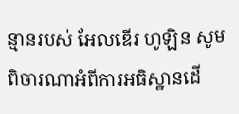ន្មានរបស់ អែលឌើរ ហូឡិន សូមពិចារណាអំពីការអធិស្ឋានដើ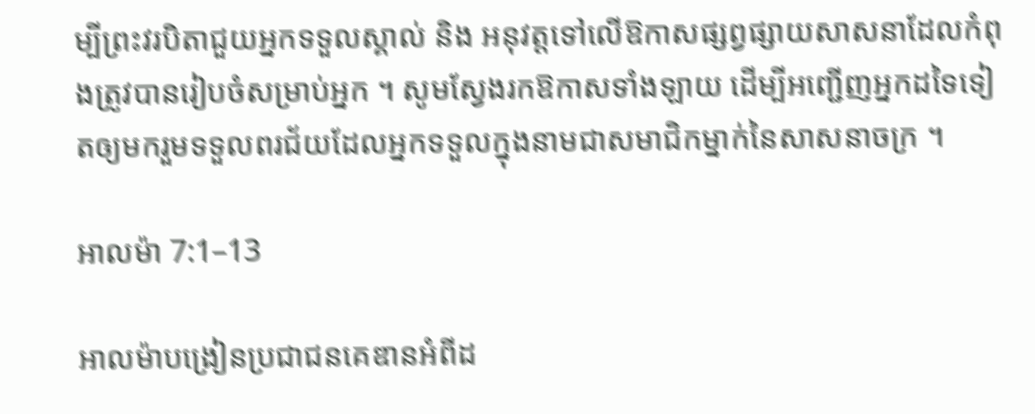ម្បីព្រះវរបិតាជួយអ្នកទទួលស្គាល់ និង អនុវត្តទៅលើឱកាសផ្សព្វផ្សាយសាសនាដែលកំពុងត្រូវបានរៀបចំសម្រាប់អ្នក ។ សូមស្វែងរកឱកាសទាំងឡាយ ដើម្បីអញ្ជើញអ្នកដទៃទៀតឲ្យមករួមទទួលពរជ័យដែលអ្នកទទួលក្នុងនាមជាសមាជិកម្នាក់នៃសាសនាចក្រ ។

អាលម៉ា 7:1–13

អាលម៉ាបង្រៀនប្រជាជនគេឌានអំពីដ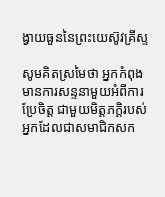ង្វាយធួននៃព្រះយេស៊ូវគ្រីស្ទ

សូមគិតស្រមៃថា អ្នកកំពុងមានការសន្ទនាមួយអំពីការប្រែចិត្ត ជាមួយមិត្តភក្ដិរបស់អ្នកដែលជាសមាជិកសក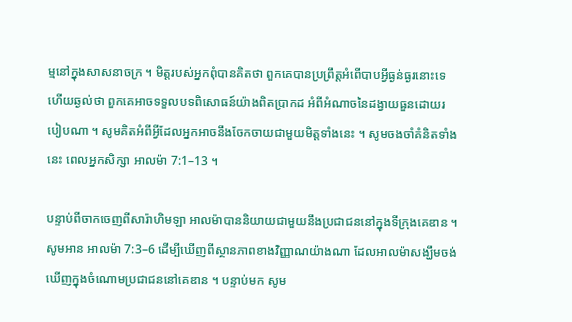ម្មនៅក្នុងសាសនាចក្រ ។ មិត្តរបស់អ្នកពុំបានគិតថា ពួកគេបានប្រព្រឹត្តអំពើបាបអ្វីធ្ងន់ធ្ងរនោះទេ ហើយឆ្ងល់ថា ពួកគេអាចទទួលបទពិសោធន៍យ៉ាងពិតប្រាកដ អំពីអំណាចនៃដង្វាយធួនដោយរបៀបណា ។ សូមគិតអំពីអ្វីដែលអ្នកអាចនឹងចែកចាយជាមួយមិត្តទាំងនេះ ។ សូមចងចាំគំនិតទាំងនេះ ពេលអ្នកសិក្សា អាលម៉ា 7:1–13 ។

បន្ទាប់ពីចាកចេញពីសារ៉ាហិមឡា អាលម៉ាបាននិយាយជាមួយនឹងប្រជាជននៅក្នុងទីក្រុងគេឌាន ។ សូមអាន អាលម៉ា 7:3–6 ដើម្បីឃើញពីស្ថានភាពខាងវិញ្ញាណយ៉ាងណា ដែលអាលម៉ាសង្ឃឹមចង់ឃើញក្នុងចំណោមប្រជាជននៅគេឌាន ។ បន្ទាប់មក សូម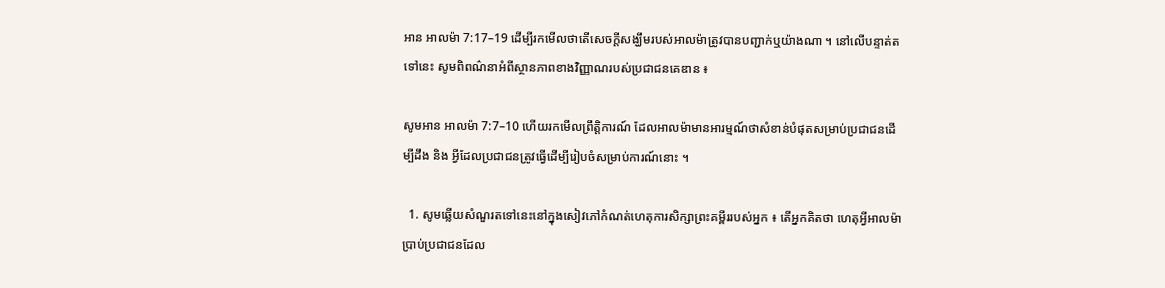អាន អាលម៉ា 7:17–19 ដើម្បីរកមើលថាតើសេចក្ដីសង្ឃឹមរបស់អាលម៉ាត្រូវបានបញ្ជាក់ឬយ៉ាងណា ។ នៅលើបន្ទាត់តទៅនេះ សូមពិពណ៌នាអំពីស្ថានភាពខាងវិញ្ញាណរបស់ប្រជាជនគេឌាន ៖

សូមអាន អាលម៉ា 7:7–10 ហើយរកមើលព្រឹត្តិការណ៍ ដែលអាលម៉ាមានអារម្មណ៍ថាសំខាន់បំផុតសម្រាប់ប្រជាជនដើម្បីដឹង និង អ្វីដែលប្រជាជនត្រូវធ្វើដើម្បីរៀបចំសម្រាប់ការណ៍នោះ ។

  1. សូមឆ្លើយសំណួរតទៅនេះនៅក្នុងសៀវភៅកំណត់ហេតុការសិក្សាព្រះគម្ពីររបស់អ្នក ៖ តើអ្នកគិតថា ហេតុអ្វីអាលម៉ាប្រាប់ប្រជាជនដែល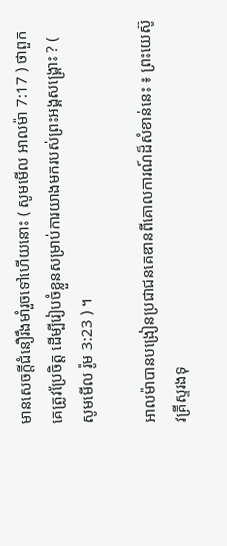មានសេចក្ដីជំនឿរឹងមាំរួចទៅហើយនោះ ( សូមមើល អាលម៉ា 7:17 ) ថាពួកគេត្រូវប្រែចិត្ត ដើម្បីរៀបចំខ្លួនសម្រាប់ការយាងមករបស់ព្រះអង្គសង្គ្រោះ ? ( សូមមើល រ៉ូម 3:23 ) ។

អាលម៉ាបានបង្រៀនប្រជាជនគេឌានពីគោលការណ៍ដ៏សំខាន់នេះ ៖ ព្រះយេស៊ូវគ្រីស្ទរងទុ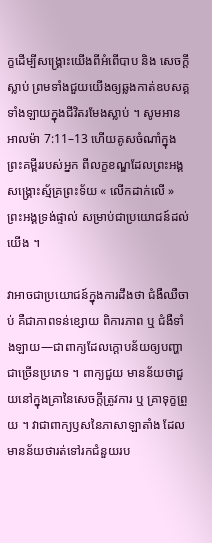ក្ខដើម្បីសង្គ្រោះយើងពីអំពើបាប និង សេចក្ដីស្លាប់ ព្រមទាំងជួយយើងឲ្យឆ្លងកាត់ឧបសគ្គទាំងឡាយក្នុងជីវិតរមែងស្លាប់ ។ សូមអាន អាលម៉ា 7:11–13 ហើយគូសចំណាំក្នុងព្រះគម្ពីររបស់អ្នក ពីលក្ខខណ្ឌដែលព្រះអង្គសង្គ្រោះស្ម័គ្រព្រះទ័យ « លើកដាក់លើ » ព្រះអង្គទ្រង់ផ្ទាល់ សម្រាប់ជាប្រយោជន៍ដល់យើង ។

វាអាចជាប្រយោជន៍ក្នុងការដឹងថា ជំងឺឈឺចាប់ គឺជាភាពទន់ខ្សោយ ពិការភាព ឬ ជំងឺទាំងឡាយ—ជាពាក្យដែលក្តោបន័យឲ្យបញ្ហាជាច្រើនប្រភេទ ។ ពាក្យជួយ មានន័យថាជួយនៅក្នុងគ្រានៃសេចក្ដីត្រូវការ ឬ គ្រាទុក្ខព្រួយ ។ វាជាពាក្យឫសនៃភាសាឡាតាំង ដែលមានន័យថារត់ទៅរកជំនួយរប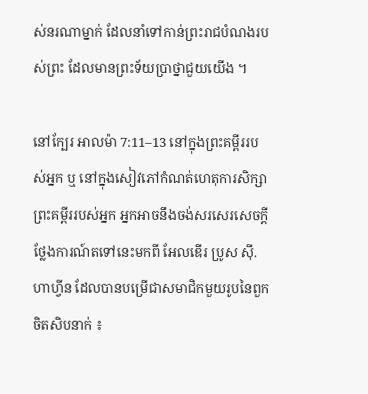ស់នរណាម្នាក់ ដែលនាំទៅកាន់ព្រះរាជបំណងរបស់ព្រះ ដែលមានព្រះទ័យប្រាថ្នាជួយយើង ។

នៅក្បែរ អាលម៉ា 7:11–13 នៅក្នុងព្រះគម្ពីររបស់អ្នក ឬ នៅក្នុងសៀវភៅកំណត់ហេតុការសិក្សាព្រះគម្ពីររបស់អ្នក អ្នកអាចនឹងចង់សរសេរសេចក្ដីថ្លែងការណ៍តទៅនេះមកពី អែលឌើរ ប្រូស ស៊ី. ហាហ្វីន ដែលបានបម្រើជាសមាជិកមួយរូបនៃពួកចិតសិបនាក់ ៖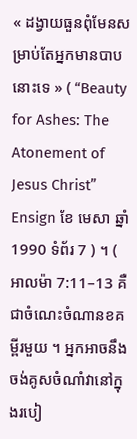« ដង្វាយធួនពុំមែនសម្រាប់តែអ្នកមានបាបនោះទេ » ( “Beauty for Ashes: The Atonement of Jesus Christ” Ensign ខែ មេសា ឆ្នាំ 1990 ទំព័រ 7 ) ។ ( អាលម៉ា 7:11–13 គឺជាចំណេះចំណានខគម្ពីរមួយ ។ អ្នកអាចនឹងចង់គូសចំណាំវានៅក្នុងរបៀ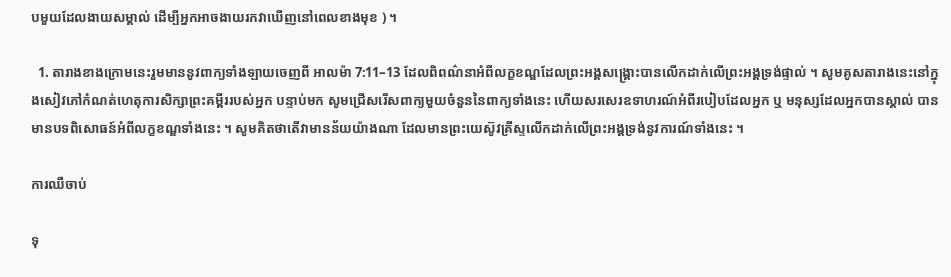បមួយដែលងាយសម្គាល់ ដើម្បីអ្នកអាចងាយរកវាឃើញនៅពេលខាងមុខ ) ។

  1. តារាងខាងក្រោមនេះរួមមាននូវពាក្យទាំងឡាយចេញពី អាលម៉ា 7:11–13 ដែលពិពណ៌នាអំពីលក្ខខណ្ឌដែលព្រះអង្គសង្គ្រោះបានលើកដាក់លើព្រះអង្គទ្រង់ផ្ទាល់ ។ សូមគូសតារាងនេះនៅក្នុងសៀវភៅកំណត់ហេតុការសិក្សាព្រះគម្ពីររបស់អ្នក បន្ទាប់មក សូមជ្រើសរើសពាក្យមួយចំនួននៃពាក្យទាំងនេះ ហើយសរសេរឧទាហរណ៍អំពីរបៀបដែលអ្នក ឬ មនុស្សដែលអ្នកបានស្គាល់ បានមានបទពិសោធន៍អំពីលក្ខខណ្ឌទាំងនេះ ។ សូមគិតថាតើវាមានន័យយ៉ាងណា ដែលមានព្រះយេស៊ូវគ្រីស្ទលើកដាក់លើព្រះអង្គទ្រង់នូវការណ៍ទាំងនេះ ។

ការឈឺចាប់

ទុ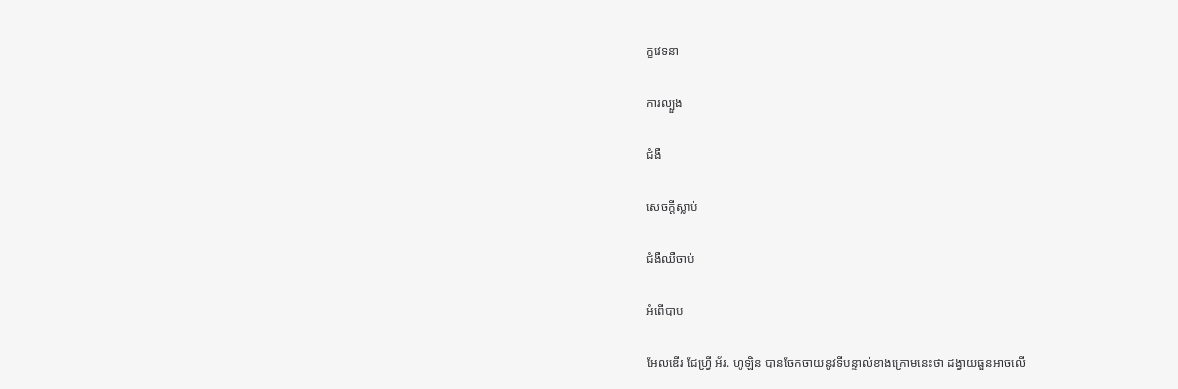ក្ខវេទនា

ការល្បួង

ជំងឺ

សេចក្តីស្លាប់

ជំងឺឈឺចាប់

អំពើបាប

អែលឌើរ ជែហ្វ្រី អ័រ. ហូឡិន បានចែកចាយនូវទីបន្ទាល់ខាងក្រោមនេះថា ដង្វាយធួនអាចលើ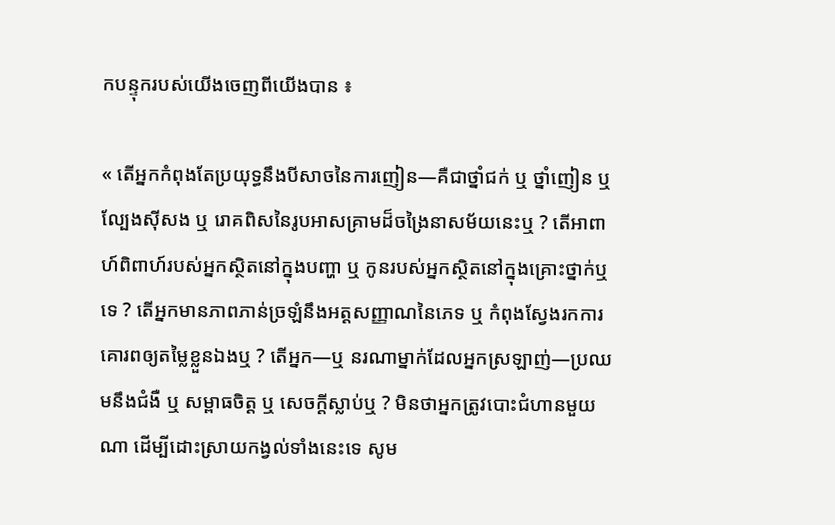កបន្ទុករបស់យើងចេញពីយើងបាន ៖

« តើអ្នកកំពុងតែប្រយុទ្ធនឹងបីសាចនៃការញៀន—គឺជាថ្នាំជក់ ឬ ថ្នាំញៀន ឬ ល្បែងស៊ីសង ឬ រោគពិសនៃរូបអាសគ្រាមដ៏ចង្រៃនាសម័យនេះឬ ? តើអាពាហ៍ពិពាហ៍របស់អ្នកស្ថិតនៅក្នុងបញ្ហា ឬ កូនរបស់អ្នកស្ថិតនៅក្នុងគ្រោះថ្នាក់ឬទេ ? តើអ្នកមានភាពភាន់ច្រឡំនឹងអត្តសញ្ញាណនៃភេទ ឬ កំពុងស្វែងរកការគោរពឲ្យតម្លៃខ្លួនឯងឬ ? តើអ្នក—ឬ នរណាម្នាក់ដែលអ្នកស្រឡាញ់—ប្រឈមនឹងជំងឺ ឬ សម្ពាធចិត្ត ឬ សេចក្ដីស្លាប់ឬ ? មិនថាអ្នកត្រូវបោះជំហានមួយណា ដើម្បីដោះស្រាយកង្វល់ទាំងនេះទេ សូម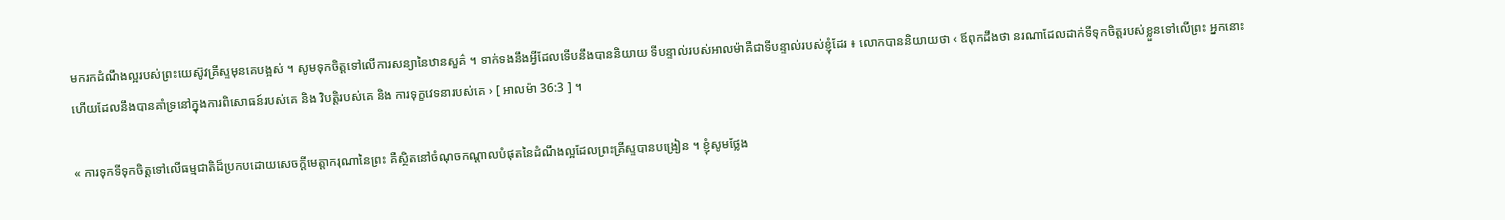មករកដំណឹងល្អរបស់ព្រះយេស៊ូវគ្រីស្ទមុនគេបង្អស់ ។ សូមទុកចិត្តទៅលើការសន្យានៃឋានសួគ៌ ។ ទាក់ទងនឹងអ្វីដែលទើបនឹងបាននិយាយ ទីបន្ទាល់របស់អាលម៉ាគឺជាទីបន្ទាល់របស់ខ្ញុំដែរ ៖ លោកបាននិយាយថា ‹ ឪពុកដឹងថា នរណាដែលដាក់ទីទុកចិត្តរបស់ខ្លួនទៅលើព្រះ អ្នកនោះហើយដែលនឹងបានគាំទ្រនៅក្នុងការពិសោធន៍របស់គេ និង វិបត្តិរបស់គេ និង ការទុក្ខវេទនារបស់គេ › [ អាលម៉ា 36:3 ] ។

« ការទុកទីទុកចិត្តទៅលើធម្មជាតិដ៏ប្រកបដោយសេចក្ដីមេត្តាករុណានៃព្រះ គឺស្ថិតនៅចំណុចកណ្ដាលបំផុតនៃដំណឹងល្អដែលព្រះគ្រីស្ទបានបង្រៀន ។ ខ្ញុំសូមថ្លែង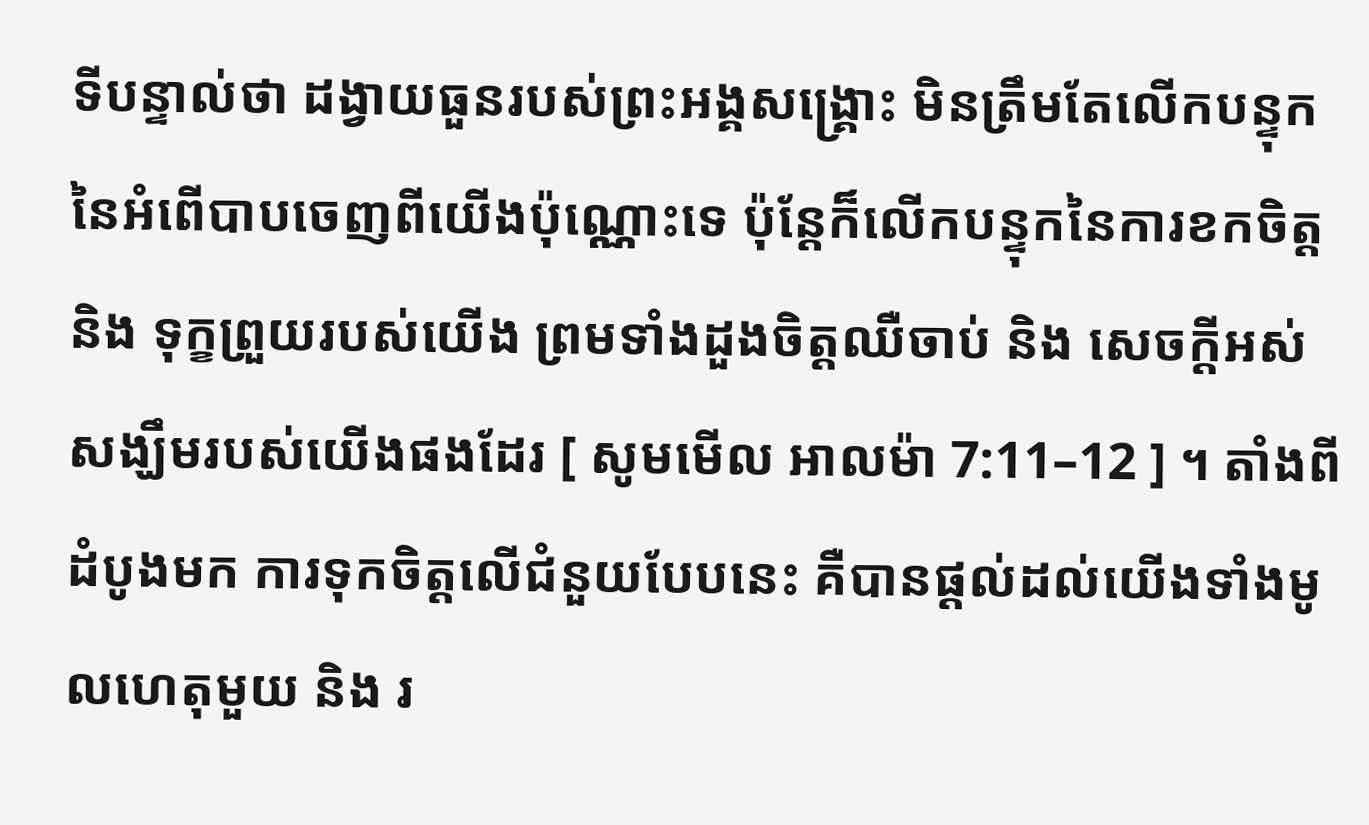ទីបន្ទាល់ថា ដង្វាយធួនរបស់ព្រះអង្គសង្គ្រោះ មិនត្រឹមតែលើកបន្ទុកនៃអំពើបាបចេញពីយើងប៉ុណ្ណោះទេ ប៉ុន្តែក៏លើកបន្ទុកនៃការខកចិត្ត និង ទុក្ខព្រួយរបស់យើង ព្រមទាំងដួងចិត្តឈឺចាប់ និង សេចក្ដីអស់សង្ឃឹមរបស់យើងផងដែរ [ សូមមើល អាលម៉ា 7:11–12 ] ។ តាំងពីដំបូងមក ការទុកចិត្តលើជំនួយបែបនេះ គឺបានផ្ដល់ដល់យើងទាំងមូលហេតុមួយ និង រ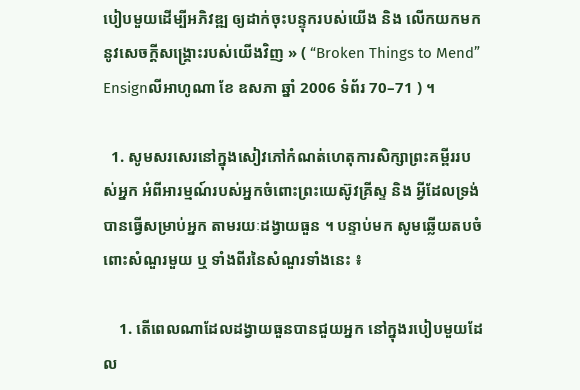បៀបមួយដើម្បីអភិវឌ្ឍ ឲ្យដាក់ចុះបន្ទុករបស់យើង និង លើកយកមកនូវសេចក្ដីសង្គ្រោះរបស់យើងវិញ » ( “Broken Things to Mend” Ensignលីអាហូណា ខែ ឧសភា ឆ្នាំ 2006 ទំព័រ 70–71 ) ។

  1. សូមសរសេរនៅក្នុងសៀវភៅកំណត់ហេតុការសិក្សាព្រះគម្ពីររបស់អ្នក អំពីអារម្មណ៍របស់អ្នកចំពោះព្រះយេស៊ូវគ្រីស្ទ និង អ្វីដែលទ្រង់បានធ្វើសម្រាប់អ្នក តាមរយៈដង្វាយធួន ។ បន្ទាប់មក សូមឆ្លើយតបចំពោះសំណួរមួយ ឬ ទាំងពីរនៃសំណួរទាំងនេះ ៖

    1. តើពេលណាដែលដង្វាយធួនបានជួយអ្នក នៅក្នុងរបៀបមួយដែល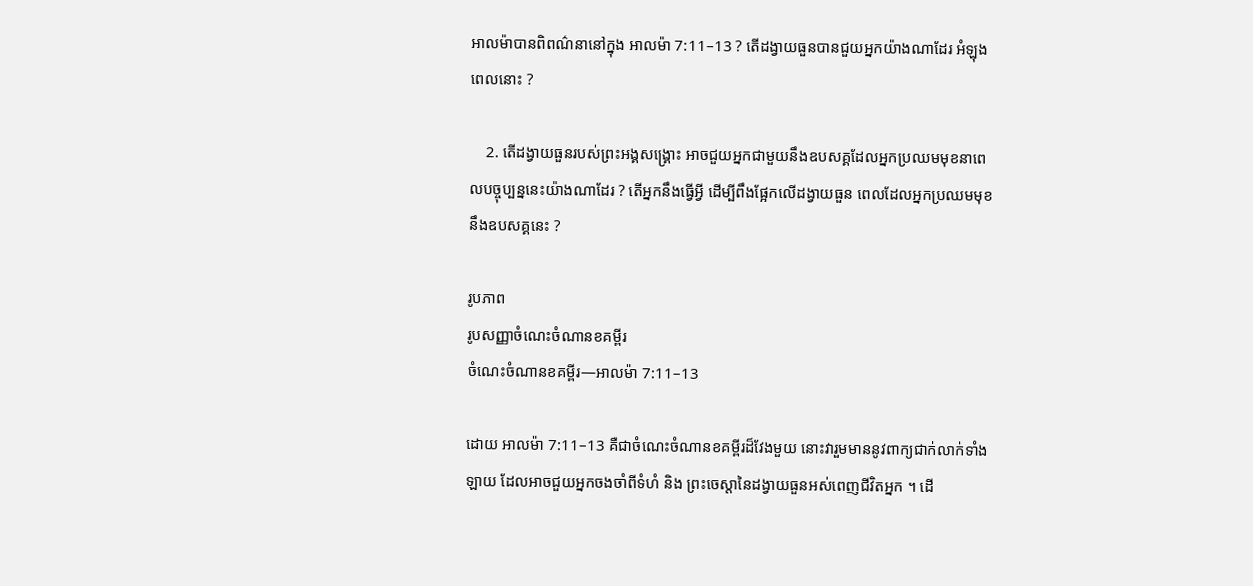អាលម៉ាបានពិពណ៌នានៅក្នុង អាលម៉ា 7:11–13 ? តើដង្វាយធួនបានជួយអ្នកយ៉ាងណាដែរ អំឡុងពេលនោះ ?

    2. តើដង្វាយធួនរបស់ព្រះអង្គសង្គ្រោះ អាចជួយអ្នកជាមួយនឹងឧបសគ្គដែលអ្នកប្រឈមមុខនាពេលបច្ចុប្បន្ននេះយ៉ាងណាដែរ ? តើអ្នកនឹងធ្វើអ្វី ដើម្បីពឹងផ្អែកលើដង្វាយធួន ពេលដែលអ្នកប្រឈមមុខនឹងឧបសគ្គនេះ ?

រូបភាព
រូបសញ្ញាចំណេះចំណានខគម្ពីរ
ចំណេះចំណានខគម្ពីរ—អាលម៉ា 7:11–13

ដោយ អាលម៉ា 7:11–13 គឺជាចំណេះចំណានខគម្ពីរដ៏វែងមួយ នោះវារួមមាននូវពាក្យជាក់លាក់ទាំងឡាយ ដែលអាចជួយអ្នកចងចាំពីទំហំ និង ព្រះចេស្ដានៃដង្វាយធួនអស់ពេញជីវិតអ្នក ។ ដើ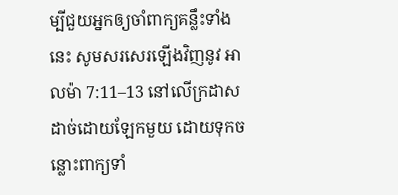ម្បីជួយអ្នកឲ្យចាំពាក្យគន្លឹះទាំងនេះ សូមសរសេរឡើងវិញនូវ អាលម៉ា 7:11–13 នៅលើក្រដាសដាច់ដោយឡែកមួយ ដោយទុកចន្លោះពាក្យទាំ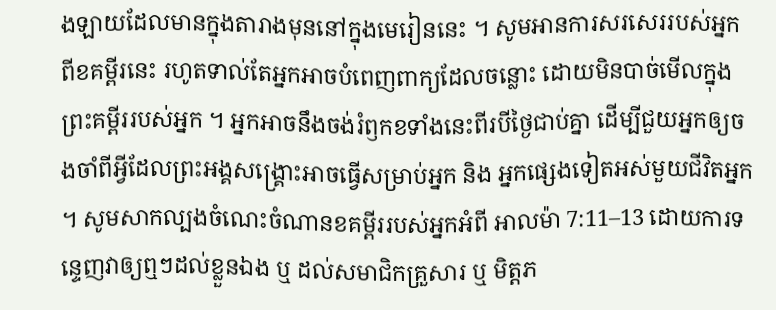ងឡាយដែលមានក្នុងតារាងមុននៅក្នុងមេរៀននេះ ។ សូមអានការសរសេររបស់អ្នកពីខគម្ពីរនេះ រហូតទាល់តែអ្នកអាចបំពេញពាក្យដែលចន្លោះ ដោយមិនបាច់មើលក្នុងព្រះគម្ពីររបស់អ្នក ។ អ្នកអាចនឹងចង់រំឭកខទាំងនេះពីរបីថ្ងៃជាប់គ្នា ដើម្បីជួយអ្នកឲ្យចងចាំពីអ្វីដែលព្រះអង្គសង្គ្រោះអាចធ្វើសម្រាប់អ្នក និង អ្នកផ្សេងទៀតអស់មួយជីវិតអ្នក ។ សូមសាកល្បងចំណេះចំណានខគម្ពីររបស់អ្នកអំពី អាលម៉ា 7:11–13 ដោយការទន្ទេញវាឲ្យឮៗដល់ខ្លួនឯង ឬ ដល់សមាជិកគ្រួសារ ឬ មិត្តភ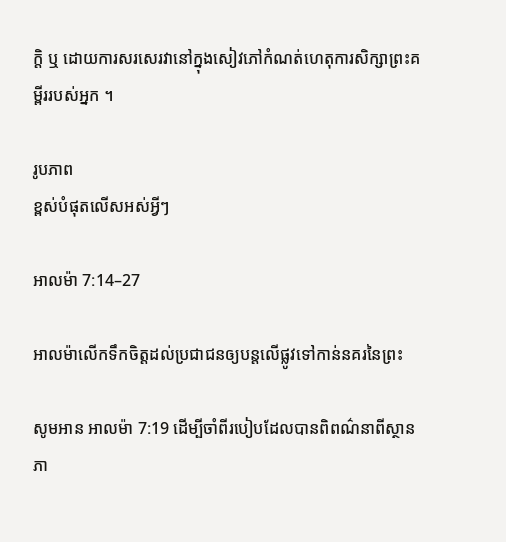ក្ដិ ឬ ដោយការសរសេរវានៅក្នុងសៀវភៅកំណត់ហេតុការសិក្សាព្រះគម្ពីររបស់អ្នក ។

រូបភាព
ខ្ពស់បំផុតលើសអស់អ្វីៗ

អាលម៉ា 7:14–27

អាលម៉ាលើកទឹកចិត្តដល់ប្រជាជនឲ្យបន្តលើផ្លូវទៅកាន់នគរនៃព្រះ

សូមអាន អាលម៉ា 7:19 ដើម្បីចាំពីរបៀបដែលបានពិពណ៌នាពីស្ថានភា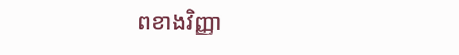ពខាងវិញ្ញា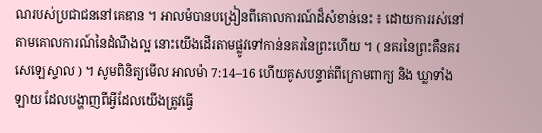ណរបស់ប្រជាជននៅគេឌាន ។ អាលម៉បានបង្រៀនពីគោលការណ៍ដ៏សំខាន់នេះ ៖ ដោយការរស់នៅតាមគោលការណ៍នៃដំណឹងល្អ នោះយើងដើរតាមផ្លូវទៅកាន់នគរនៃព្រះហើយ ។ ( នគរនៃព្រះគឺនគរសេឡេស្ទាល ) ។ សូមពិនិត្យមើល អាលម៉ា 7:14–16 ហើយគូសបន្ទាត់ពីក្រោមពាក្យ និង ឃ្លាទាំងឡាយ ដែលបង្ហាញពីអ្វីដែលយើងត្រូវធ្វើ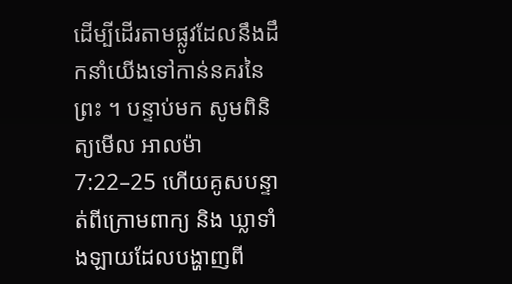ដើម្បីដើរតាមផ្លូវដែលនឹងដឹកនាំយើងទៅកាន់នគរនៃព្រះ ។ បន្ទាប់មក សូមពិនិត្យមើល អាលម៉ា 7:22–25 ហើយគូសបន្ទាត់ពីក្រោមពាក្យ និង ឃ្លាទាំងឡាយដែលបង្ហាញពី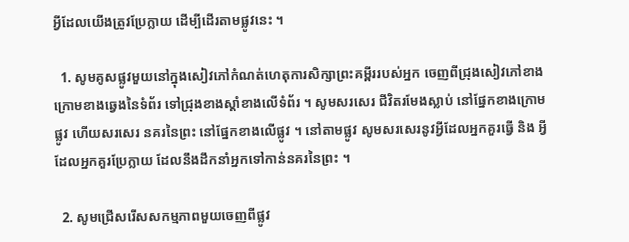អ្វីដែលយើងត្រូវប្រែក្លាយ ដើម្បីដើរតាមផ្លូវនេះ ។

  1. សូមគូសផ្លូវមួយនៅក្នុងសៀវភៅកំណត់ហេតុការសិក្សាព្រះគម្ពីររបស់អ្នក ចេញពីជ្រុងសៀវភៅខាងក្រោមខាងឆ្វេងនៃទំព័រ ទៅជ្រុងខាងស្ដាំខាងលើទំព័រ ។ សូមសរសេរ ជីវិតរមែងស្លាប់ នៅផ្នែកខាងក្រោមផ្លូវ ហើយសរសេរ នគរនៃព្រះ នៅផ្នែកខាងលើផ្លូវ ។ នៅតាមផ្លូវ សូមសរសេរនូវអ្វីដែលអ្នកគួរធ្វើ និង អ្វីដែលអ្នកគួរប្រែក្លាយ ដែលនឹងដឹកនាំអ្នកទៅកាន់នគរនៃព្រះ ។

  2. សូមជ្រើសរើសសកម្មភាពមួយចេញពីផ្លូវ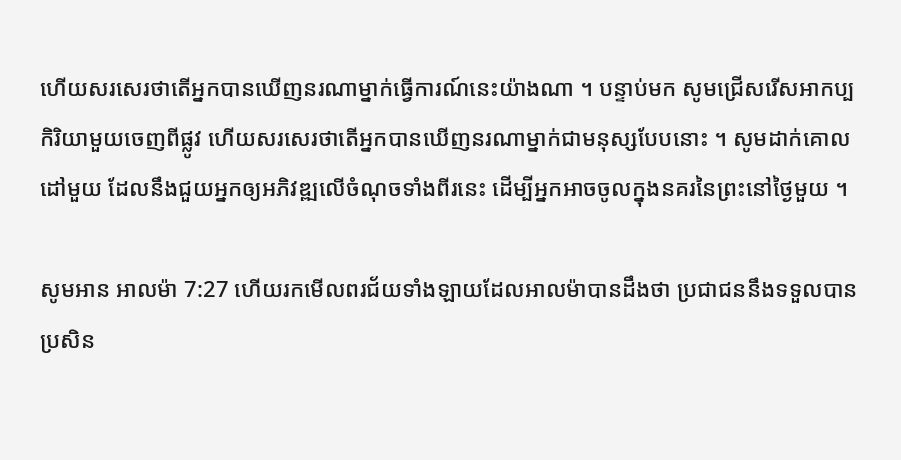ហើយសរសេរថាតើអ្នកបានឃើញនរណាម្នាក់ធ្វើការណ៍នេះយ៉ាងណា ។ បន្ទាប់មក សូមជ្រើសរើសអាកប្បកិរិយាមួយចេញពីផ្លូវ ហើយសរសេរថាតើអ្នកបានឃើញនរណាម្នាក់ជាមនុស្សបែបនោះ ។ សូមដាក់គោលដៅមួយ ដែលនឹងជួយអ្នកឲ្យអភិវឌ្ឍលើចំណុចទាំងពីរនេះ ដើម្បីអ្នកអាចចូលក្នុងនគរនៃព្រះនៅថ្ងៃមួយ ។

សូមអាន អាលម៉ា 7:27 ហើយរកមើលពរជ័យទាំងឡាយដែលអាលម៉ាបានដឹងថា ប្រជាជននឹងទទួលបាន ប្រសិន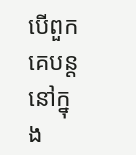បើពួកគេបន្តនៅក្នុង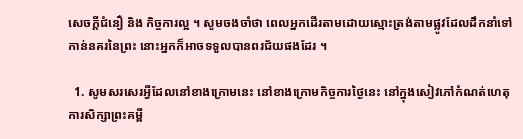សេចក្ដីជំនឿ និង កិច្ចការល្អ ។ សូមចងចាំថា ពេលអ្នកដើរតាមដោយស្មោះត្រង់តាមផ្លូវដែលដឹកនាំទៅកាន់នគរនៃព្រះ នោះអ្នកក៏អាចទទួលបានពរជ័យផងដែរ ។

  1. សូមសរសេរអ្វីដែលនៅខាងក្រោមនេះ នៅខាងក្រោមកិច្ចការថ្ងៃនេះ នៅក្នុងសៀវភៅកំណត់ហេតុការសិក្សាព្រះគម្ពី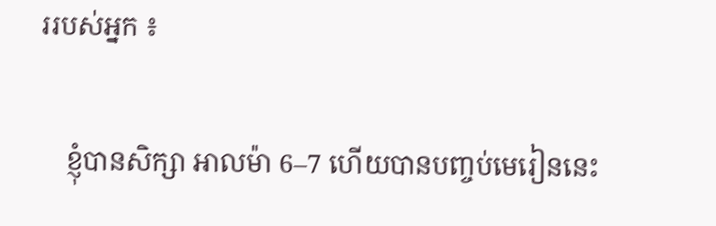ររបស់អ្នក ៖

    ខ្ញុំបានសិក្សា អាលម៉ា 6–7 ហើយបានបញ្ចប់មេរៀននេះ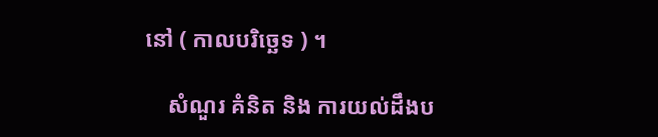នៅ ( កាលបរិច្ឆេទ ) ។

    សំណួរ គំនិត និង ការយល់ដឹងប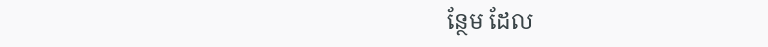ន្ថែម ដែល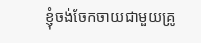ខ្ញុំចង់ចែកចាយជាមួយគ្រូ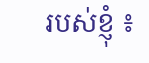របស់ខ្ញុំ ៖